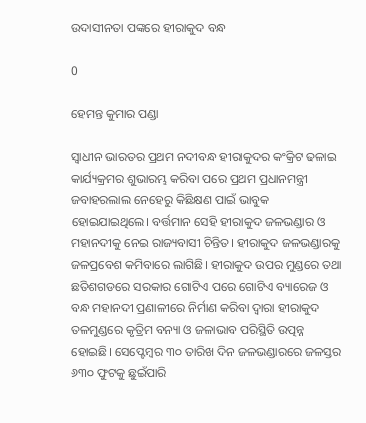ଉଦାସୀନତା ପଙ୍କରେ ହୀରାକୁଦ ବନ୍ଧ

0

ହେମନ୍ତ କୁମାର ପଣ୍ଡା

ସ୍ୱାଧୀନ ଭାରତର ପ୍ରଥମ ନଦୀବନ୍ଧ ହୀରାକୁଦର କଂକ୍ରିଟ ଢଳାଇ କାର୍ଯ୍ୟକ୍ରମର ଶୁଭାରମ୍ଭ କରିବା ପରେ ପ୍ରଥମ ପ୍ରଧାନମନ୍ତ୍ରୀ ଜବାହରଲାଲ ନେହେରୁ କିଛିକ୍ଷଣ ପାଇଁ ଭାବୁକ ହୋଇଯାଇଥିଲେ। ବର୍ତ୍ତମାନ ସେହି ହୀରାକୁଦ ଜଳଭଣ୍ଡାର ଓ ମହାନଦୀକୁ ନେଇ ରାଜ୍ୟବାସୀ ଚିନ୍ତିତ। ହୀରାକୁଦ ଜଳଭଣ୍ଡାରକୁ ଜଳପ୍ରବେଶ କମିବାରେ ଲାଗିଛି। ହୀରାକୁଦ ଉପର ମୁଣ୍ଡରେ ତଥା ଛତିଶଗଡରେ ସରକାର ଗୋଟିଏ ପରେ ଗୋଟିଏ ବ୍ୟାରେଜ ଓ ବନ୍ଧ ମହାନଦୀ ପ୍ରଣାଳୀରେ ନିର୍ମାଣ କରିବା ଦ୍ୱାରା ହୀରାକୁଦ ତଳମୁଣ୍ଡରେ କୃତ୍ରିମ ବନ୍ୟା ଓ ଜଳାଭାବ ପରିସ୍ଥିତି ଉତ୍ପନ୍ନ ହୋଇଛି। ସେପ୍ଟେମ୍ବର ୩୦ ତାରିଖ ଦିନ ଜଳଭଣ୍ଡାରରେ ଜଳସ୍ତର ୬୩୦ ଫୁଟକୁ ଛୁଇଁପାରି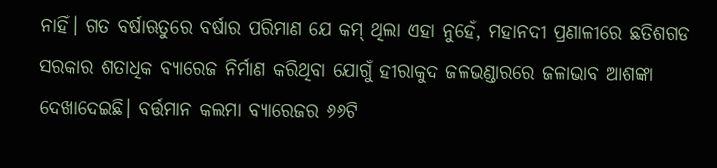ନାହିଁ। ଗତ ବର୍ଷାଋତୁରେ ବର୍ଷାର ପରିମାଣ ଯେ କମ୍ ଥିଲା ଏହା ନୁହେଁ, ମହାନଦୀ ପ୍ରଣାଳୀରେ ଛତିଶଗଡ ସରକାର ଶତାଧିକ ବ୍ୟାରେଜ ନିର୍ମାଣ କରିଥିବା ଯୋଗୁଁ ହୀରାକୁଦ ଜଳଭଣ୍ଡାରରେ ଜଳାଭାବ ଆଶଙ୍କା ଦେଖାଦେଇଛି। ବର୍ତ୍ତମାନ କଲମା ବ୍ୟାରେଜର ୬୬ଟି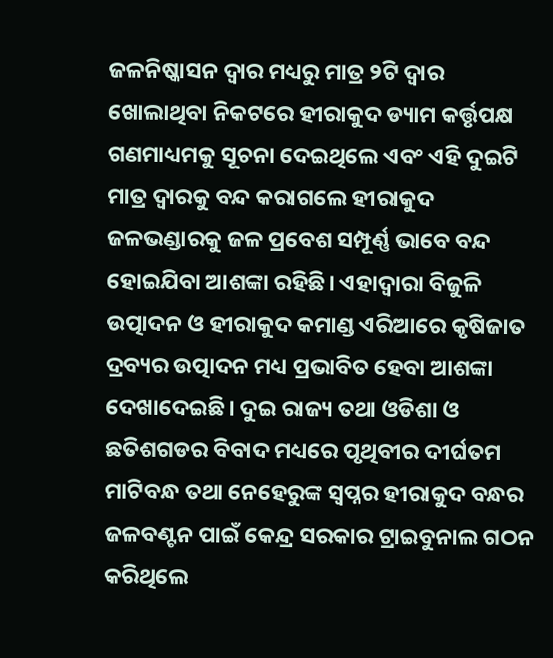ଜଳନିଷ୍କାସନ ଦ୍ୱାର ମଧ୍ୟରୁ ମାତ୍ର ୨ଟି ଦ୍ୱାର ଖୋଲାଥିବା ନିକଟରେ ହୀରାକୁଦ ଡ୍ୟାମ କର୍ତ୍ତୃପକ୍ଷ ଗଣମାଧ୍ୟମକୁ ସୂଚନା ଦେଇଥିଲେ ଏବଂ ଏହି ଦୁଇଟି ମାତ୍ର ଦ୍ୱାରକୁ ବନ୍ଦ କରାଗଲେ ହୀରାକୁଦ ଜଳଭଣ୍ଡାରକୁ ଜଳ ପ୍ରବେଶ ସମ୍ପୂର୍ଣ୍ଣ ଭାବେ ବନ୍ଦ ହୋଇଯିବା ଆଶଙ୍କା ରହିଛି। ଏହାଦ୍ୱାରା ବିଜୁଳି ଉତ୍ପାଦନ ଓ ହୀରାକୁଦ କମାଣ୍ଡ ଏରିଆରେ କୃଷିଜାତ ଦ୍ରବ୍ୟର ଉତ୍ପାଦନ ମଧ୍ୟ ପ୍ରଭାବିତ ହେବା ଆଶଙ୍କା ଦେଖାଦେଇଛି। ଦୁଇ ରାଜ୍ୟ ତଥା ଓଡିଶା ଓ ଛତିଶଗଡର ବିବାଦ ମଧ୍ୟରେ ପୃଥିବୀର ଦୀର୍ଘତମ ମାଟିବନ୍ଧ ତଥା ନେହେରୁଙ୍କ ସ୍ୱପ୍ନର ହୀରାକୁଦ ବନ୍ଧର ଜଳବଣ୍ଟନ ପାଇଁ କେନ୍ଦ୍ର ସରକାର ଟ୍ରାଇବୁନାଲ ଗଠନ କରିଥିଲେ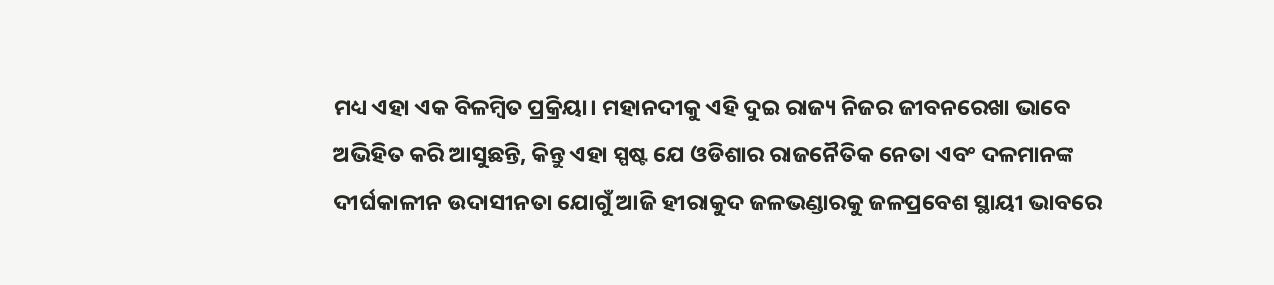ମଧ୍ୟ ଏହା ଏକ ବିଳମ୍ବିତ ପ୍ରକ୍ରିୟା। ମହାନଦୀକୁ ଏହି ଦୁଇ ରାଜ୍ୟ ନିଜର ଜୀବନରେଖା ଭାବେ ଅଭିହିତ କରି ଆସୁଛନ୍ତି, କିନ୍ତୁ ଏହା ସ୍ପଷ୍ଟ ଯେ ଓଡିଶାର ରାଜନୈତିକ ନେତା ଏବଂ ଦଳମାନଙ୍କ ଦୀର୍ଘକାଳୀନ ଉଦାସୀନତା ଯୋଗୁଁ ଆଜି ହୀରାକୁଦ ଜଳଭଣ୍ଡାରକୁ ଜଳପ୍ରବେଶ ସ୍ଥାୟୀ ଭାବରେ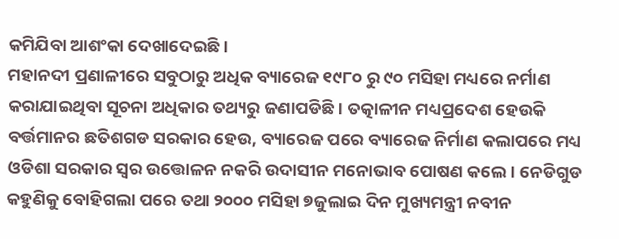କମିଯିବା ଆଶଂକା ଦେଖାଦେଇଛି।
ମହାନଦୀ ପ୍ରଣାଳୀରେ ସବୁଠାରୁ ଅଧିକ ବ୍ୟାରେଜ ୧୯୮୦ ରୁ ୯୦ ମସିହା ମଧ୍ୟରେ ନର୍ମାଣ କରାଯାଇଥିବା ସୂଚନା ଅଧିକାର ତଥ୍ୟରୁ ଜଣାପଡିଛି। ତତ୍କାଳୀନ ମଧ୍ୟପ୍ରଦେଶ ହେଉକି ବର୍ତ୍ତମାନର ଛତିଶଗଡ ସରକାର ହେଉ, ବ୍ୟାରେଜ ପରେ ବ୍ୟାରେଜ ନିର୍ମାଣ କଲାପରେ ମଧ୍ୟ ଓଡିଶା ସରକାର ସ୍ୱର ଉତ୍ତୋଳନ ନକରି ଉଦାସୀନ ମନୋଭାବ ପୋଷଣ କଲେ। ନେଡିଗୁଡ କହୁଣିକୁ ବୋହିଗଲା ପରେ ତଥା ୨୦୦୦ ମସିହା ୭ଜୁଲାଇ ଦିନ ମୁଖ୍ୟମନ୍ତ୍ରୀ ନବୀନ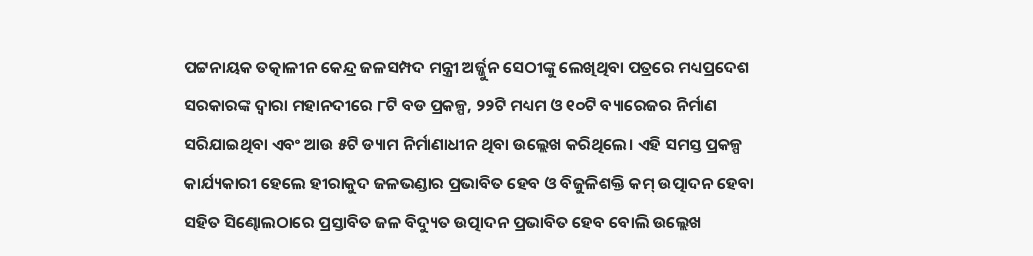ପଟ୍ଟନାୟକ ତତ୍କାଳୀନ କେନ୍ଦ୍ର ଜଳସମ୍ପଦ ମନ୍ତ୍ରୀ ଅର୍ଜ୍ଜୁନ ସେଠୀଙ୍କୁ ଲେଖିଥିବା ପତ୍ରରେ ମଧ୍ୟପ୍ରଦେଶ ସରକାରଙ୍କ ଦ୍ୱାରା ମହାନଦୀରେ ୮ଟି ବଡ ପ୍ରକଳ୍ପ, ୨୨ଟି ମଧ୍ୟମ ଓ ୧୦ଟି ବ୍ୟାରେଜର ନିର୍ମାଣ ସରିଯାଇଥିବା ଏବଂ ଆଉ ୫ଟି ଡ୍ୟାମ ନିର୍ମାଣାଧୀନ ଥିବା ଉଲ୍ଲେଖ କରିଥିଲେ। ଏହି ସମସ୍ତ ପ୍ରକଳ୍ପ କାର୍ଯ୍ୟକାରୀ ହେଲେ ହୀରାକୁଦ ଜଳଭଣ୍ଡାର ପ୍ରଭାବିତ ହେବ ଓ ବିଜୁଳିଶକ୍ତି କମ୍ ଉତ୍ପାଦନ ହେବା ସହିତ ସିଣ୍ଢୋଲଠାରେ ପ୍ରସ୍ତାବିତ ଜଳ ବିଦ୍ୟୁତ ଉତ୍ପାଦନ ପ୍ରଭାବିତ ହେବ ବୋଲି ଉଲ୍ଲେଖ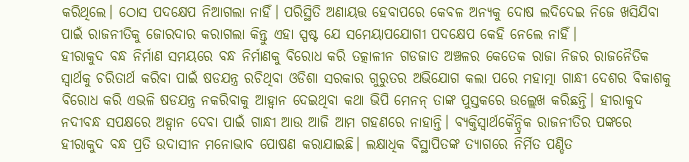କରିଥିଲେ। ଠୋସ ପଦକ୍ଷେପ ନିଆଗଲା ନାହିଁ। ପରିସ୍ଥିତି ଅଣାୟତ୍ତ ହେବାପରେ କେବଳ ଅନ୍ୟକୁ ଦୋଷ ଲଦିଦେଇ ନିଜେ ଖସିଯିବା ପାଇଁ ରାଜନୀତିକୁ ଜୋରଦାର କରାଗଲା କିନ୍ତୁ ଏହା ସ୍ପଷ୍ଟ ଯେ ସମ‌େ‌ୟାପଯୋଗୀ ପଦକ୍ଷେପ କେହି ନେଲେ ନାହିଁ।
ହୀରାକୁଦ ବନ୍ଧ ନିର୍ମାଣ ସମୟରେ ବନ୍ଧ ନିର୍ମାଣକୁ ବିରୋଧ କରି ତତ୍କାଳୀନ ଗଡଜାତ ଅଞ୍ଚଳର କେତେକ ରାଜା ନିଜର ରାଜନୈତିକ ସ୍ୱାର୍ଥକୁ ଚରିତାର୍ଥ କରିବା ପାଇଁ ଷଡଯନ୍ତ୍ର ରଚିଥିବା ଓଡିଶା ସରକାର ଗୁରୁତର ଅଭିଯୋଗ କଲା ପରେ ମହାତ୍ମା ଗାନ୍ଧୀ ଦେଶର ବିକାଶକୁ ବିରୋଧ କରି ଏଭଳି ଷଡଯନ୍ତ୍ର ନକରିବାକୁ ଆହ୍ୱାନ ଦେଇଥିବା କଥା ଭିପି ମେନନ୍ ତାଙ୍କ ପୁସ୍ତକରେ ଉଲ୍ଲେଖ କରିଛନ୍ତି। ହୀରାକୁଦ ନଦୀବନ୍ଧ ସପକ୍ଷରେ ଅହ୍ୱାନ ଦେବା ପାଇଁ ଗାନ୍ଧୀ ଆଉ ଆଜି ଆମ ଗହଣରେ ନାହାନ୍ତି। ବ୍ୟକ୍ତିସ୍ୱାର୍ଥକୈନ୍ଦ୍ରିକ ରାଜନୀତିର ପଙ୍କରେ ହୀରାକୁଦ ବନ୍ଧ ପ୍ରତି ଉଦାସୀନ ମନୋଭାବ ପୋଷଣ କରାଯାଇଛି। ଲକ୍ଷାଧିକ ବିସ୍ଥାପିତଙ୍କ ତ୍ୟାଗରେ ନିର୍ମିତ ପଣ୍ଡିତ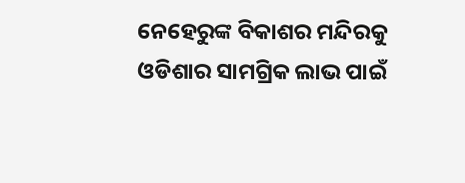ନେହେରୁଙ୍କ ବିକାଶର ମନ୍ଦିରକୁ ଓଡିଶାର ସାମଗ୍ରିକ ଲାଭ ପାଇଁ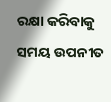ରକ୍ଷା କରିବାକୁ ସମୟ ଉପନୀତ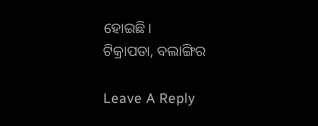ହୋଇଛି।
ଟିକ୍ରାପଡା, ବଲାଙ୍ଗିର

Leave A Reply